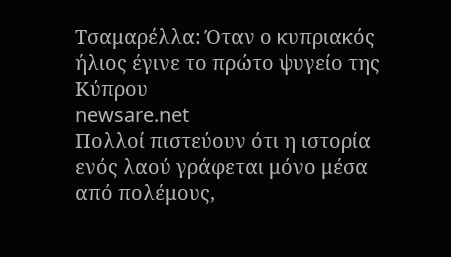Τσαμαρέλλα: Όταν ο κυπριακός ήλιος έγινε το πρώτο ψυγείο της Κύπρου
newsare.net
Πολλοί πιστεύουν ότι η ιστορία ενός λαού γράφεται μόνο μέσα από πολέμους,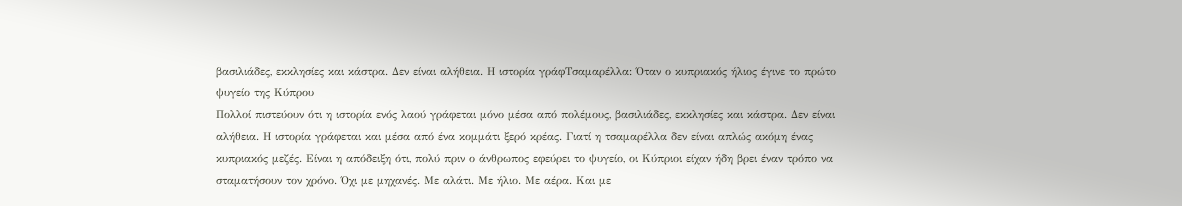βασιλιάδες, εκκλησίες και κάστρα. Δεν είναι αλήθεια. Η ιστορία γράφΤσαμαρέλλα: Όταν ο κυπριακός ήλιος έγινε το πρώτο ψυγείο της Κύπρου
Πολλοί πιστεύουν ότι η ιστορία ενός λαού γράφεται μόνο μέσα από πολέμους, βασιλιάδες, εκκλησίες και κάστρα. Δεν είναι αλήθεια. Η ιστορία γράφεται και μέσα από ένα κομμάτι ξερό κρέας. Γιατί η τσαμαρέλλα δεν είναι απλώς ακόμη ένας κυπριακός μεζές. Είναι η απόδειξη ότι, πολύ πριν ο άνθρωπος εφεύρει το ψυγείο, οι Κύπριοι είχαν ήδη βρει έναν τρόπο να σταματήσουν τον χρόνο. Όχι με μηχανές. Με αλάτι. Με ήλιο. Με αέρα. Και με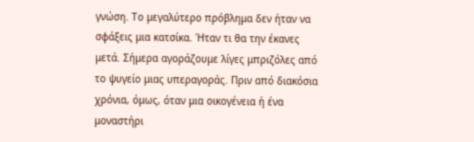γνώση. Το μεγαλύτερο πρόβλημα δεν ήταν να σφάξεις μια κατσίκα. Ήταν τι θα την έκανες μετά. Σήμερα αγοράζουμε λίγες μπριζόλες από το ψυγείο μιας υπεραγοράς. Πριν από διακόσια χρόνια, όμως, όταν μια οικογένεια ή ένα μοναστήρι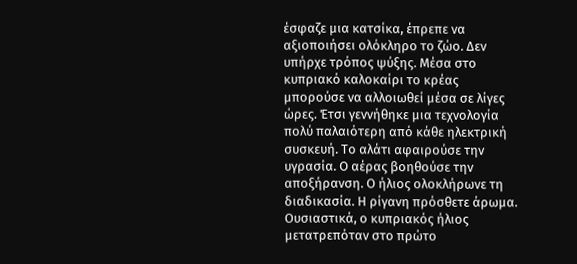έσφαζε μια κατσίκα, έπρεπε να αξιοποιήσει ολόκληρο το ζώο. Δεν υπήρχε τρόπος ψύξης. Μέσα στο κυπριακό καλοκαίρι το κρέας μπορούσε να αλλοιωθεί μέσα σε λίγες ώρες. Έτσι γεννήθηκε μια τεχνολογία πολύ παλαιότερη από κάθε ηλεκτρική συσκευή. Το αλάτι αφαιρούσε την υγρασία. Ο αέρας βοηθούσε την αποξήρανση. Ο ήλιος ολοκλήρωνε τη διαδικασία. Η ρίγανη πρόσθετε άρωμα. Ουσιαστικά, ο κυπριακός ήλιος μετατρεπόταν στο πρώτο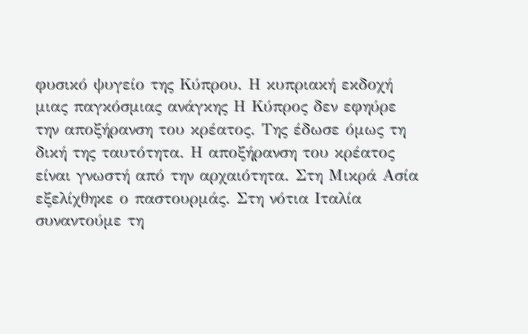φυσικό ψυγείο της Κύπρου. Η κυπριακή εκδοχή μιας παγκόσμιας ανάγκης Η Κύπρος δεν εφηύρε την αποξήρανση του κρέατος. Της έδωσε όμως τη δική της ταυτότητα. Η αποξήρανση του κρέατος είναι γνωστή από την αρχαιότητα. Στη Μικρά Ασία εξελίχθηκε ο παστουρμάς. Στη νότια Ιταλία συναντούμε τη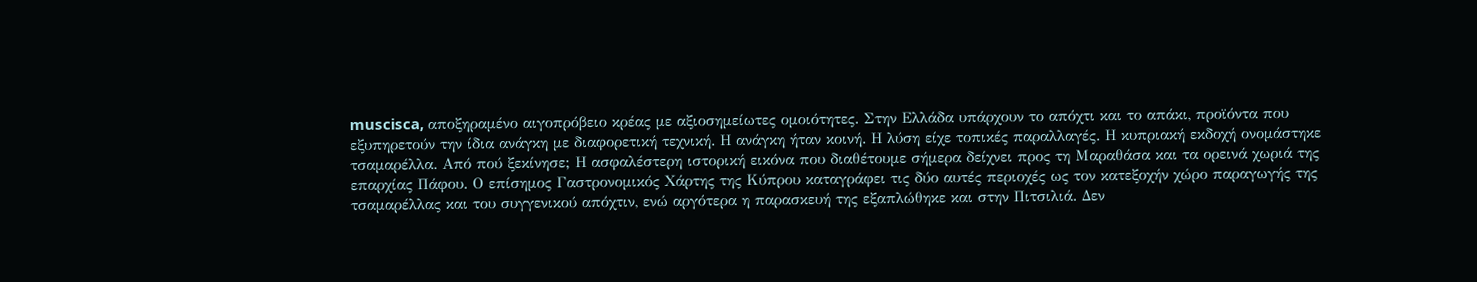muscisca, αποξηραμένο αιγοπρόβειο κρέας με αξιοσημείωτες ομοιότητες. Στην Ελλάδα υπάρχουν το απόχτι και το απάκι, προϊόντα που εξυπηρετούν την ίδια ανάγκη με διαφορετική τεχνική. Η ανάγκη ήταν κοινή. Η λύση είχε τοπικές παραλλαγές. Η κυπριακή εκδοχή ονομάστηκε τσαμαρέλλα. Από πού ξεκίνησε; Η ασφαλέστερη ιστορική εικόνα που διαθέτουμε σήμερα δείχνει προς τη Μαραθάσα και τα ορεινά χωριά της επαρχίας Πάφου. Ο επίσημος Γαστρονομικός Χάρτης της Κύπρου καταγράφει τις δύο αυτές περιοχές ως τον κατεξοχήν χώρο παραγωγής της τσαμαρέλλας και του συγγενικού απόχτιν, ενώ αργότερα η παρασκευή της εξαπλώθηκε και στην Πιτσιλιά. Δεν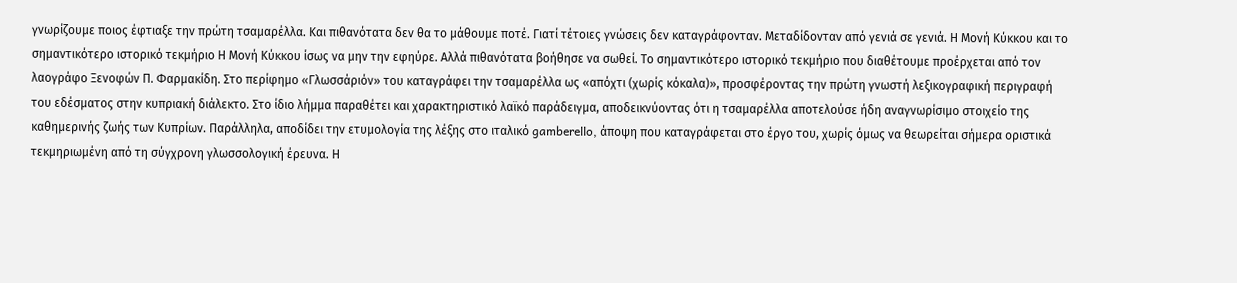γνωρίζουμε ποιος έφτιαξε την πρώτη τσαμαρέλλα. Και πιθανότατα δεν θα το μάθουμε ποτέ. Γιατί τέτοιες γνώσεις δεν καταγράφονταν. Μεταδίδονταν από γενιά σε γενιά. Η Μονή Κύκκου και το σημαντικότερο ιστορικό τεκμήριο Η Μονή Κύκκου ίσως να μην την εφηύρε. Αλλά πιθανότατα βοήθησε να σωθεί. Το σημαντικότερο ιστορικό τεκμήριο που διαθέτουμε προέρχεται από τον λαογράφο Ξενοφών Π. Φαρμακίδη. Στο περίφημο «Γλωσσάριόν» του καταγράφει την τσαμαρέλλα ως «απόχτι (χωρίς κόκαλα)», προσφέροντας την πρώτη γνωστή λεξικογραφική περιγραφή του εδέσματος στην κυπριακή διάλεκτο. Στο ίδιο λήμμα παραθέτει και χαρακτηριστικό λαϊκό παράδειγμα, αποδεικνύοντας ότι η τσαμαρέλλα αποτελούσε ήδη αναγνωρίσιμο στοιχείο της καθημερινής ζωής των Κυπρίων. Παράλληλα, αποδίδει την ετυμολογία της λέξης στο ιταλικό gamberello, άποψη που καταγράφεται στο έργο του, χωρίς όμως να θεωρείται σήμερα οριστικά τεκμηριωμένη από τη σύγχρονη γλωσσολογική έρευνα. Η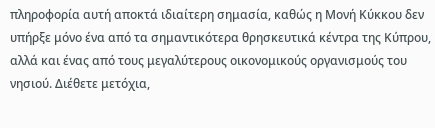πληροφορία αυτή αποκτά ιδιαίτερη σημασία, καθώς η Μονή Κύκκου δεν υπήρξε μόνο ένα από τα σημαντικότερα θρησκευτικά κέντρα της Κύπρου, αλλά και ένας από τους μεγαλύτερους οικονομικούς οργανισμούς του νησιού. Διέθετε μετόχια,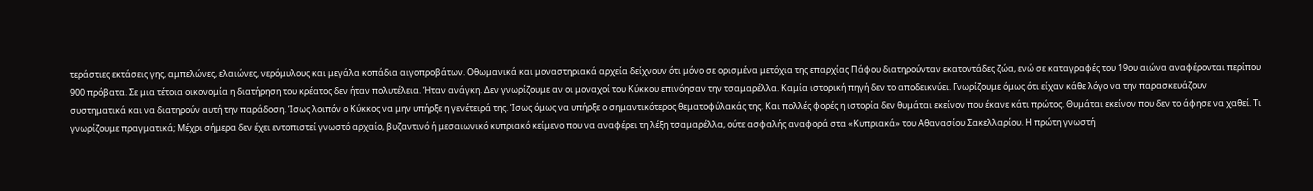τεράστιες εκτάσεις γης, αμπελώνες, ελαιώνες, νερόμυλους και μεγάλα κοπάδια αιγοπροβάτων. Οθωμανικά και μοναστηριακά αρχεία δείχνουν ότι μόνο σε ορισμένα μετόχια της επαρχίας Πάφου διατηρούνταν εκατοντάδες ζώα, ενώ σε καταγραφές του 19ου αιώνα αναφέρονται περίπου 900 πρόβατα. Σε μια τέτοια οικονομία η διατήρηση του κρέατος δεν ήταν πολυτέλεια. Ήταν ανάγκη. Δεν γνωρίζουμε αν οι μοναχοί του Κύκκου επινόησαν την τσαμαρέλλα. Καμία ιστορική πηγή δεν το αποδεικνύει. Γνωρίζουμε όμως ότι είχαν κάθε λόγο να την παρασκευάζουν συστηματικά και να διατηρούν αυτή την παράδοση. Ίσως λοιπόν ο Κύκκος να μην υπήρξε η γενέτειρά της. Ίσως όμως να υπήρξε ο σημαντικότερος θεματοφύλακάς της. Και πολλές φορές η ιστορία δεν θυμάται εκείνον που έκανε κάτι πρώτος. Θυμάται εκείνον που δεν το άφησε να χαθεί. Τι γνωρίζουμε πραγματικά; Μέχρι σήμερα δεν έχει εντοπιστεί γνωστό αρχαίο, βυζαντινό ή μεσαιωνικό κυπριακό κείμενο που να αναφέρει τη λέξη τσαμαρέλλα, ούτε ασφαλής αναφορά στα «Κυπριακά» του Αθανασίου Σακελλαρίου. Η πρώτη γνωστή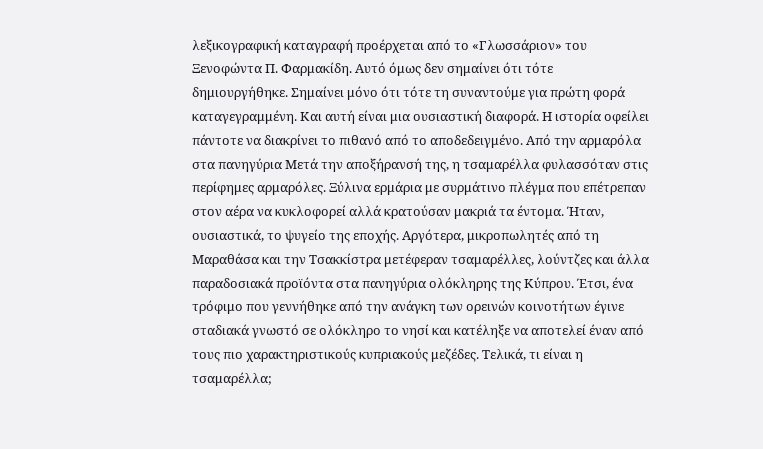λεξικογραφική καταγραφή προέρχεται από το «Γλωσσάριον» του Ξενοφώντα Π. Φαρμακίδη. Αυτό όμως δεν σημαίνει ότι τότε δημιουργήθηκε. Σημαίνει μόνο ότι τότε τη συναντούμε για πρώτη φορά καταγεγραμμένη. Και αυτή είναι μια ουσιαστική διαφορά. Η ιστορία οφείλει πάντοτε να διακρίνει το πιθανό από το αποδεδειγμένο. Από την αρμαρόλα στα πανηγύρια Μετά την αποξήρανσή της, η τσαμαρέλλα φυλασσόταν στις περίφημες αρμαρόλες. Ξύλινα ερμάρια με συρμάτινο πλέγμα που επέτρεπαν στον αέρα να κυκλοφορεί αλλά κρατούσαν μακριά τα έντομα. Ήταν, ουσιαστικά, το ψυγείο της εποχής. Αργότερα, μικροπωλητές από τη Μαραθάσα και την Τσακκίστρα μετέφεραν τσαμαρέλλες, λούντζες και άλλα παραδοσιακά προϊόντα στα πανηγύρια ολόκληρης της Κύπρου. Έτσι, ένα τρόφιμο που γεννήθηκε από την ανάγκη των ορεινών κοινοτήτων έγινε σταδιακά γνωστό σε ολόκληρο το νησί και κατέληξε να αποτελεί έναν από τους πιο χαρακτηριστικούς κυπριακούς μεζέδες. Τελικά, τι είναι η τσαμαρέλλα;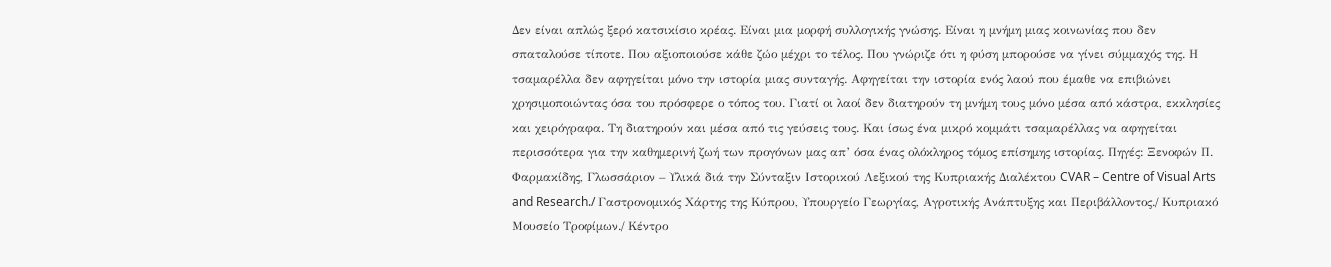Δεν είναι απλώς ξερό κατσικίσιο κρέας. Είναι μια μορφή συλλογικής γνώσης. Είναι η μνήμη μιας κοινωνίας που δεν σπαταλούσε τίποτε. Που αξιοποιούσε κάθε ζώο μέχρι το τέλος. Που γνώριζε ότι η φύση μπορούσε να γίνει σύμμαχός της. Η τσαμαρέλλα δεν αφηγείται μόνο την ιστορία μιας συνταγής. Αφηγείται την ιστορία ενός λαού που έμαθε να επιβιώνει χρησιμοποιώντας όσα του πρόσφερε ο τόπος του. Γιατί οι λαοί δεν διατηρούν τη μνήμη τους μόνο μέσα από κάστρα, εκκλησίες και χειρόγραφα. Τη διατηρούν και μέσα από τις γεύσεις τους. Και ίσως ένα μικρό κομμάτι τσαμαρέλλας να αφηγείται περισσότερα για την καθημερινή ζωή των προγόνων μας απ’ όσα ένας ολόκληρος τόμος επίσημης ιστορίας. Πηγές: Ξενοφών Π. Φαρμακίδης, Γλωσσάριον – Υλικά διά την Σύνταξιν Ιστορικού Λεξικού της Κυπριακής Διαλέκτου CVAR – Centre of Visual Arts and Research./ Γαστρονομικός Χάρτης της Κύπρου, Υπουργείο Γεωργίας, Αγροτικής Ανάπτυξης και Περιβάλλοντος./ Κυπριακό Μουσείο Τροφίμων./ Κέντρο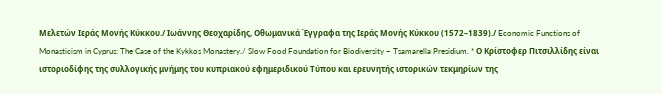Μελετών Ιεράς Μονής Κύκκου./ Ιωάννης Θεοχαρίδης, Οθωμανικά Έγγραφα της Ιεράς Μονής Κύκκου (1572–1839)./ Economic Functions of Monasticism in Cyprus: The Case of the Kykkos Monastery./ Slow Food Foundation for Biodiversity – Tsamarella Presidium. * Ο Κρίστοφερ Πιτσιλλίδης είναι ιστοριοδίφης της συλλογικής μνήμης του κυπριακού εφημεριδικού Τύπου και ερευνητής ιστορικών τεκμηρίων της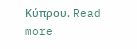Κύπρου. Read more